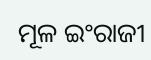ମୂଳ ଇଂରାଜୀ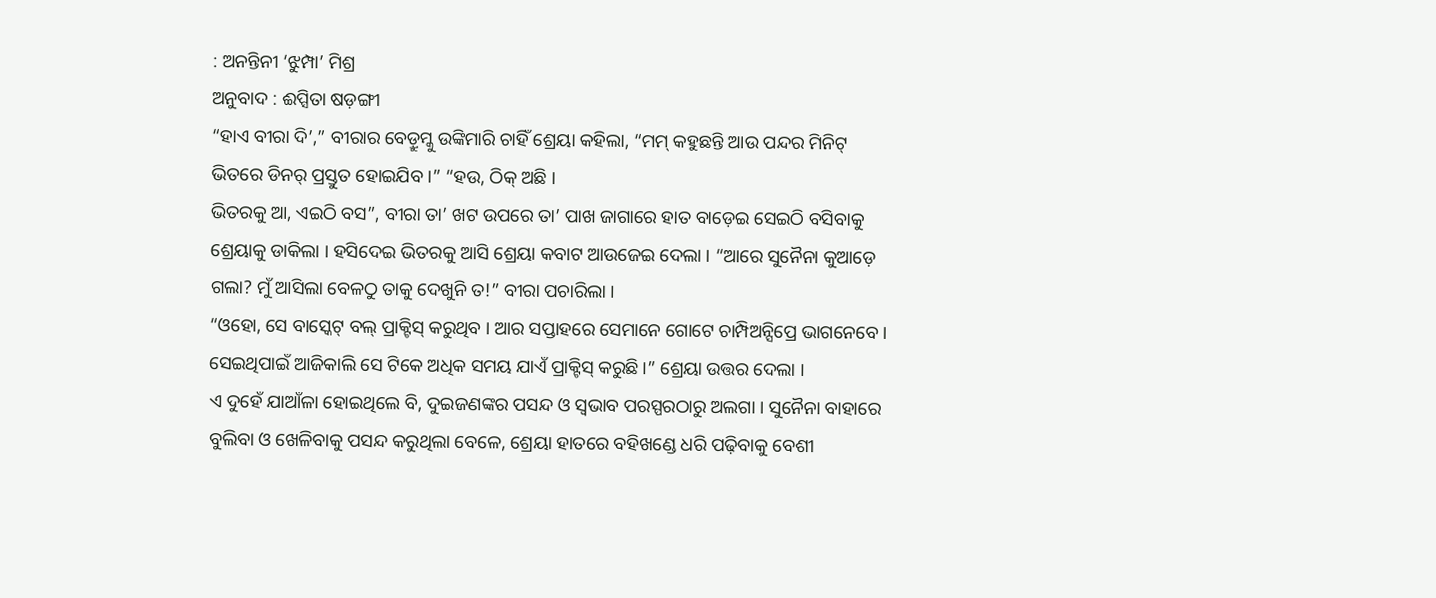: ଅନନ୍ତିନୀ ‘ଝୁମ୍ପା’ ମିଶ୍ର
ଅନୁବାଦ : ଈପ୍ସିତା ଷଡ଼ଙ୍ଗୀ
“ହାଏ ବୀରା ଦି’,” ବୀରାର ବେଡ଼୍ରୁମ୍କୁ ଉଙ୍କିମାରି ଚାହିଁ ଶ୍ରେୟା କହିଲା, “ମମ୍ କହୁଛନ୍ତି ଆଉ ପନ୍ଦର ମିନିଟ୍ ଭିତରେ ଡିନର୍ ପ୍ରସ୍ତୁତ ହୋଇଯିବ ।” “ହଉ, ଠିକ୍ ଅଛି ।
ଭିତରକୁ ଆ, ଏଇଠି ବସ”, ବୀରା ତା’ ଖଟ ଉପରେ ତା’ ପାଖ ଜାଗାରେ ହାତ ବାଡ଼େଇ ସେଇଠି ବସିବାକୁ ଶ୍ରେୟାକୁ ଡାକିଲା । ହସିଦେଇ ଭିତରକୁ ଆସି ଶ୍ରେୟା କବାଟ ଆଉଜେଇ ଦେଲା । “ଆରେ ସୁନୈନା କୁଆଡ଼େ ଗଲା? ମୁଁ ଆସିଲା ବେଳଠୁ ତାକୁ ଦେଖୁନି ତ!” ବୀରା ପଚାରିଲା ।
“ଓହୋ, ସେ ବାସ୍କେଟ୍ ବଲ୍ ପ୍ରାକ୍ଟିସ୍ କରୁଥିବ । ଆର ସପ୍ତାହରେ ସେମାନେ ଗୋଟେ ଚାମ୍ପିଅନ୍ସିପ୍ରେ ଭାଗନେବେ । ସେଇଥିପାଇଁ ଆଜିକାଲି ସେ ଟିକେ ଅଧିକ ସମୟ ଯାଏଁ ପ୍ରାକ୍ଟିସ୍ କରୁଛି ।” ଶ୍ରେୟା ଉତ୍ତର ଦେଲା ।
ଏ ଦୁହେଁ ଯାଆଁଳା ହୋଇଥିଲେ ବି, ଦୁଇଜଣଙ୍କର ପସନ୍ଦ ଓ ସ୍ୱଭାବ ପରସ୍ପରଠାରୁ ଅଲଗା । ସୁନୈନା ବାହାରେ ବୁଲିବା ଓ ଖେଳିବାକୁ ପସନ୍ଦ କରୁଥିଲା ବେଳେ, ଶ୍ରେୟା ହାତରେ ବହିଖଣ୍ଡେ ଧରି ପଢ଼ିବାକୁ ବେଶୀ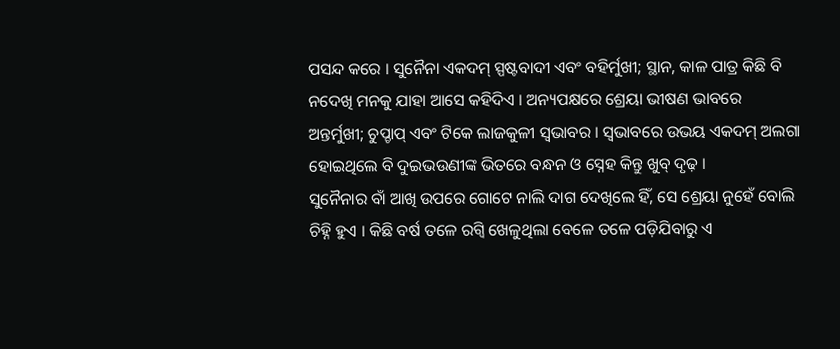ପସନ୍ଦ କରେ । ସୁନୈନା ଏକଦମ୍ ସ୍ପଷ୍ଟବାଦୀ ଏବଂ ବହିର୍ମୁଖୀ; ସ୍ଥାନ, କାଳ ପାତ୍ର କିଛି ବି ନଦେଖି ମନକୁ ଯାହା ଆସେ କହିଦିଏ । ଅନ୍ୟପକ୍ଷରେ ଶ୍ରେୟା ଭୀଷଣ ଭାବରେ ଅନ୍ତର୍ମୁଖୀ; ଚୁପ୍ଚାପ୍ ଏବଂ ଟିକେ ଲାଜକୁଳୀ ସ୍ୱଭାବର । ସ୍ୱଭାବରେ ଉଭୟ ଏକଦମ୍ ଅଲଗା ହୋଇଥିଲେ ବି ଦୁଇଭଉଣୀଙ୍କ ଭିତରେ ବନ୍ଧନ ଓ ସ୍ନେହ କିନ୍ତୁ ଖୁବ୍ ଦୃଢ଼ ।
ସୁନୈନାର ବାଁ ଆଖି ଉପରେ ଗୋଟେ ନାଲି ଦାଗ ଦେଖିଲେ ହିଁ, ସେ ଶ୍ରେୟା ନୁହେଁ ବୋଲି ଚିହ୍ନି ହୁଏ । କିଛି ବର୍ଷ ତଳେ ରଗ୍ବି ଖେଳୁଥିଲା ବେଳେ ତଳେ ପଡ଼ିଯିବାରୁ ଏ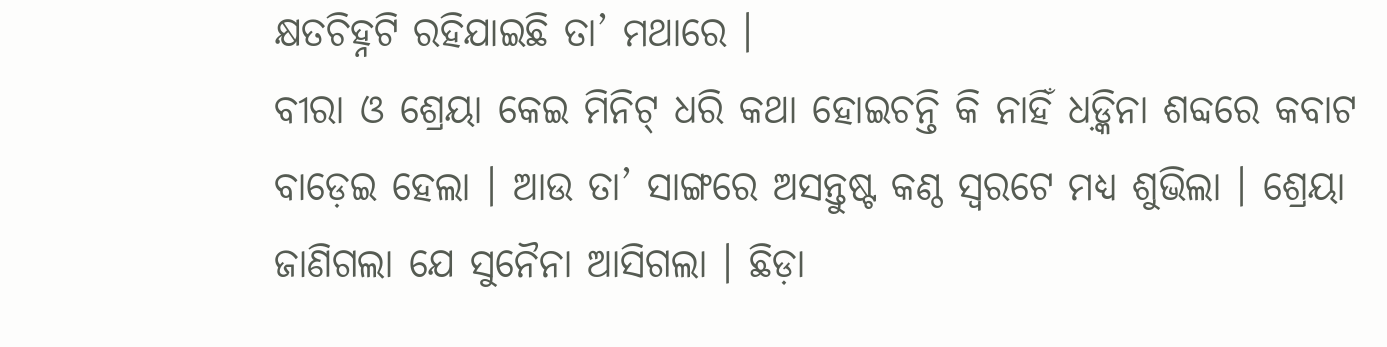କ୍ଷତଚିହ୍ନଟି ରହିଯାଇଛି ତା’ ମଥାରେ ।
ବୀରା ଓ ଶ୍ରେୟା କେଇ ମିନିଟ୍ ଧରି କଥା ହୋଇଚନ୍ତି କି ନାହିଁ ଧଡ଼୍କିନା ଶବ୍ଦରେ କବାଟ ବାଡ଼େଇ ହେଲା । ଆଉ ତା’ ସାଙ୍ଗରେ ଅସନ୍ତୁଷ୍ଟ କଣ୍ଠ ସ୍ୱରଟେ ମଧ୍ୟ ଶୁଭିଲା । ଶ୍ରେୟା ଜାଣିଗଲା ଯେ ସୁନୈନା ଆସିଗଲା । ଛିଡ଼ା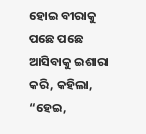ହୋଇ ବୀରାକୁ ପଛେ ପଛେ ଆସିବାକୁ ଇଶାରା କରି, କହିଲା, “ହେଇ,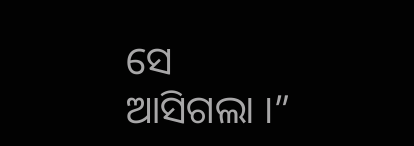ସେ ଆସିଗଲା ।”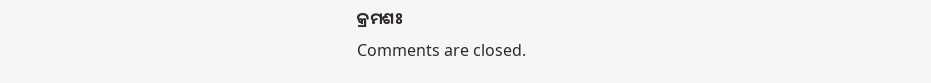କ୍ରମଶଃ
Comments are closed.